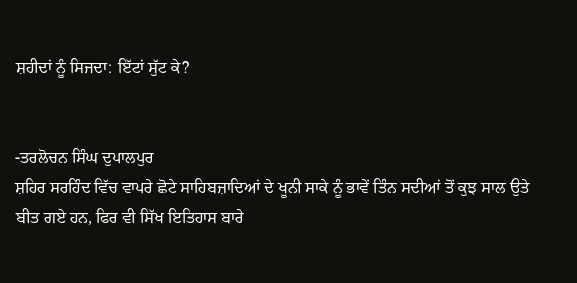ਸ਼ਹੀਦਾਂ ਨੂੰ ਸਿਜਦਾ: ਇੱਟਾਂ ਸੁੱਟ ਕੇ?


-ਤਰਲੋਚਨ ਸਿੰਘ ਦੁਪਾਲਪੁਰ
ਸ਼ਹਿਰ ਸਰਹਿੰਦ ਵਿੱਚ ਵਾਪਰੇ ਛੋਟੇ ਸਾਹਿਬਜ਼ਾਦਿਆਂ ਦੇ ਖੂਨੀ ਸਾਕੇ ਨੂੰ ਭਾਵੇਂ ਤਿੰਨ ਸਦੀਆਂ ਤੋਂ ਕੁਝ ਸਾਲ ਉਤੇ ਬੀਤ ਗਏ ਹਨ, ਫਿਰ ਵੀ ਸਿੱਖ ਇਤਿਹਾਸ ਬਾਰੇ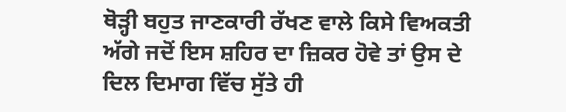ਥੋੜ੍ਹੀ ਬਹੁਤ ਜਾਣਕਾਰੀ ਰੱਖਣ ਵਾਲੇ ਕਿਸੇ ਵਿਅਕਤੀ ਅੱਗੇ ਜਦੋਂ ਇਸ ਸ਼ਹਿਰ ਦਾ ਜ਼ਿਕਰ ਹੋਵੇ ਤਾਂ ਉਸ ਦੇ ਦਿਲ ਦਿਮਾਗ ਵਿੱਚ ਸੁੱਤੇ ਹੀ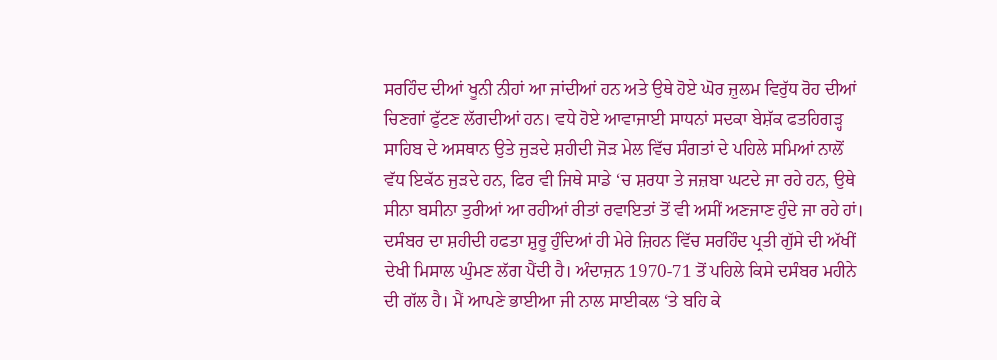ਸਰਹਿੰਦ ਦੀਆਂ ਖੂਨੀ ਨੀਹਾਂ ਆ ਜਾਂਦੀਆਂ ਹਨ ਅਤੇ ਉਥੇ ਹੋਏ ਘੋਰ ਜ਼ੁਲਮ ਵਿਰੁੱਧ ਰੋਹ ਦੀਆਂ ਚਿਣਗਾਂ ਫੁੱਟਣ ਲੱਗਦੀਆਂ ਹਨ। ਵਧੇ ਹੋਏ ਆਵਾਜਾਈ ਸਾਧਨਾਂ ਸਦਕਾ ਬੇਸ਼ੱਕ ਫਤਹਿਗੜ੍ਹ ਸਾਹਿਬ ਦੇ ਅਸਥਾਨ ਉਤੇ ਜੁੜਦੇ ਸ਼ਹੀਦੀ ਜੋੜ ਮੇਲ ਵਿੱਚ ਸੰਗਤਾਂ ਦੇ ਪਹਿਲੇ ਸਮਿਆਂ ਨਾਲੋਂ ਵੱਧ ਇਕੱਠ ਜੁੜਦੇ ਹਨ, ਫਿਰ ਵੀ ਜਿਥੇ ਸਾਡੇ ‘ਚ ਸ਼ਰਧਾ ਤੇ ਜਜ਼ਬਾ ਘਟਦੇ ਜਾ ਰਹੇ ਹਨ, ਉਥੇ ਸੀਨਾ ਬਸੀਨਾ ਤੁਰੀਆਂ ਆ ਰਹੀਆਂ ਰੀਤਾਂ ਰਵਾਇਤਾਂ ਤੋਂ ਵੀ ਅਸੀਂ ਅਣਜਾਣ ਹੁੰਦੇ ਜਾ ਰਹੇ ਹਾਂ।
ਦਸੰਬਰ ਦਾ ਸ਼ਹੀਦੀ ਹਫਤਾ ਸ਼ੁਰੂ ਹੁੰਦਿਆਂ ਹੀ ਮੇਰੇ ਜ਼ਿਹਨ ਵਿੱਚ ਸਰਹਿੰਦ ਪ੍ਰਤੀ ਗੁੱਸੇ ਦੀ ਅੱਖੀਂ ਦੇਖੀ ਮਿਸਾਲ ਘੁੰਮਣ ਲੱਗ ਪੈਂਦੀ ਹੈ। ਅੰਦਾਜ਼ਨ 1970-71 ਤੋਂ ਪਹਿਲੇ ਕਿਸੇ ਦਸੰਬਰ ਮਹੀਨੇ ਦੀ ਗੱਲ ਹੈ। ਮੈਂ ਆਪਣੇ ਭਾਈਆ ਜੀ ਨਾਲ ਸਾਈਕਲ ‘ਤੇ ਬਹਿ ਕੇ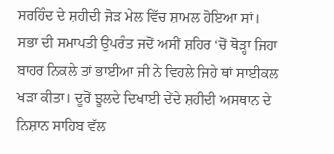ਸਰਹਿੰਦ ਦੇ ਸ਼ਹੀਦੀ ਜੋੜ ਮੇਲ ਵਿੱਚ ਸ਼ਾਮਲ ਹੋਇਆ ਸਾਂ। ਸਭਾ ਦੀ ਸਮਾਪਤੀ ਉਪਰੰਤ ਜਦੋਂ ਅਸੀਂ ਸ਼ਹਿਰ ‘ਚੋਂ ਥੋੜ੍ਹਾ ਜਿਹਾ ਬਾਹਰ ਨਿਕਲੇ ਤਾਂ ਭਾਈਆ ਜੀ ਨੇ ਵਿਹਲੇ ਜਿਹੇ ਥਾਂ ਸਾਈਕਲ ਖੜਾ ਕੀਤਾ। ਦੂਰੋਂ ਝੂਲਦੇ ਦਿਖਾਈ ਦੇਂਦੇ ਸ਼ਹੀਦੀ ਅਸਥਾਨ ਦੇ ਨਿਸ਼ਾਨ ਸਾਹਿਬ ਵੱਲ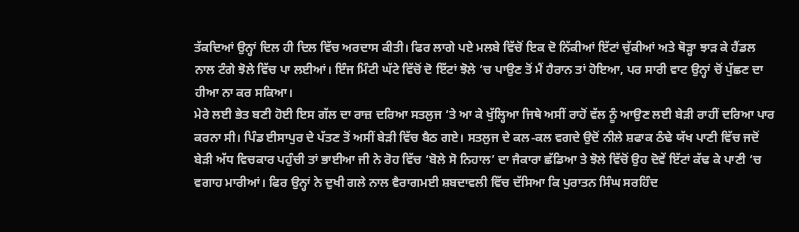ਤੱਕਦਿਆਂ ਉਨ੍ਹਾਂ ਦਿਲ ਹੀ ਦਿਲ ਵਿੱਚ ਅਰਦਾਸ ਕੀਤੀ। ਫਿਰ ਲਾਗੇ ਪਏ ਮਲਬੇ ਵਿੱਚੋਂ ਇਕ ਦੋ ਨਿੱਕੀਆਂ ਇੱਟਾਂ ਚੁੱਕੀਆਂ ਅਤੇ ਥੋੜ੍ਹਾ ਝਾੜ ਕੇ ਹੈਂਡਲ ਨਾਲ ਟੰਗੇ ਝੋਲੇ ਵਿੱਚ ਪਾ ਲਈਆਂ। ਇੰਜ ਮਿੰਟੀ ਘੱਟੇ ਵਿੱਚੋਂ ਦੋ ਇੱਟਾਂ ਝੋਲੇ ‘ਚ ਪਾਉਣ ਤੋਂ ਮੈਂ ਹੈਰਾਨ ਤਾਂ ਹੋਇਆ, ਪਰ ਸਾਰੀ ਵਾਟ ਉਨ੍ਹਾਂ ਚੋਂ ਪੁੱਛਣ ਦਾ ਹੀਆ ਨਾ ਕਰ ਸਕਿਆ।
ਮੇਰੇ ਲਈ ਭੇਤ ਬਣੀ ਹੋਈ ਇਸ ਗੱਲ ਦਾ ਰਾਜ਼ ਦਰਿਆ ਸਤਲੁਜ ‘ਤੇ ਆ ਕੇ ਖੁੱਲ੍ਹਿਆ ਜਿਥੇ ਅਸੀਂ ਰਾਹੋਂ ਵੱਲ ਨੂੰ ਆਉਣ ਲਈ ਬੇੜੀ ਰਾਹੀਂ ਦਰਿਆ ਪਾਰ ਕਰਨਾ ਸੀ। ਪਿੰਡ ਈਸਾਪੁਰ ਦੇ ਪੱਤਣ ਤੋਂ ਅਸੀਂ ਬੇੜੀ ਵਿੱਚ ਬੈਠ ਗਏ। ਸਤਲੁਜ ਦੇ ਕਲ-ਕਲ ਵਗਦੇ ਉਦੋਂ ਨੀਲੇ ਸ਼ਫਾਕ ਠੰਢੇ ਯੱਖ ਪਾਣੀ ਵਿੱਚ ਜਦੋਂ ਬੇੜੀ ਅੱਧ ਵਿਚਕਾਰ ਪਹੁੰਚੀ ਤਾਂ ਭਾਈਆ ਜੀ ਨੇ ਰੋਹ ਵਿੱਚ ‘ਬੋਲੇ ਸੋ ਨਿਹਾਲ’ ਦਾ ਜੈਕਾਰਾ ਛੱਡਿਆ ਤੇ ਝੋਲੇ ਵਿੱਚੋਂ ਉਹ ਦੋਵੇਂ ਇੱਟਾਂ ਕੱਢ ਕੇ ਪਾਣੀ ‘ਚ ਵਗਾਹ ਮਾਰੀਆਂ। ਫਿਰ ਉਨ੍ਹਾਂ ਨੇ ਦੁਖੀ ਗਲੇ ਨਾਲ ਵੈਰਾਗਮਈ ਸ਼ਬਦਾਵਲੀ ਵਿੱਚ ਦੱਸਿਆ ਕਿ ਪੁਰਾਤਨ ਸਿੰਘ ਸਰਹਿੰਦ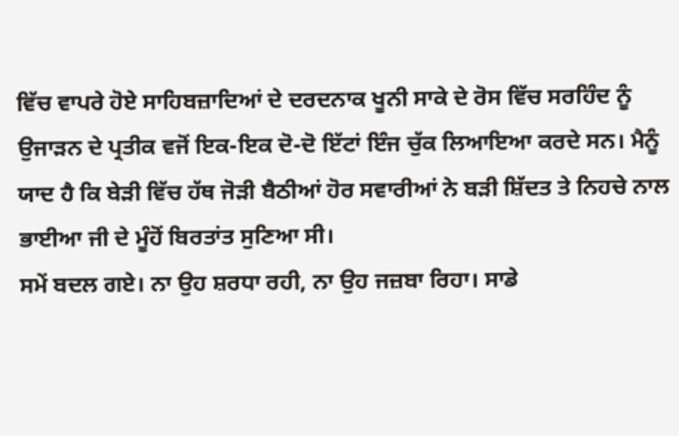ਵਿੱਚ ਵਾਪਰੇ ਹੋਏ ਸਾਹਿਬਜ਼ਾਦਿਆਂ ਦੇ ਦਰਦਨਾਕ ਖੂਨੀ ਸਾਕੇ ਦੇ ਰੋਸ ਵਿੱਚ ਸਰਹਿੰਦ ਨੂੰ ਉਜਾੜਨ ਦੇ ਪ੍ਰਤੀਕ ਵਜੋਂ ਇਕ-ਇਕ ਦੋ-ਦੋ ਇੱਟਾਂ ਇੰਜ ਚੁੱਕ ਲਿਆਇਆ ਕਰਦੇ ਸਨ। ਮੈਨੂੰ ਯਾਦ ਹੈ ਕਿ ਬੇੜੀ ਵਿੱਚ ਹੱਥ ਜੋੜੀ ਬੈਠੀਆਂ ਹੋਰ ਸਵਾਰੀਆਂ ਨੇ ਬੜੀ ਸ਼ਿੱਦਤ ਤੇ ਨਿਹਚੇ ਨਾਲ ਭਾਈਆ ਜੀ ਦੇ ਮੂੰਹੋਂ ਬਿਰਤਾਂਤ ਸੁਣਿਆ ਸੀ।
ਸਮੇਂ ਬਦਲ ਗਏ। ਨਾ ਉਹ ਸ਼ਰਧਾ ਰਹੀ, ਨਾ ਉਹ ਜਜ਼ਬਾ ਰਿਹਾ। ਸਾਡੇ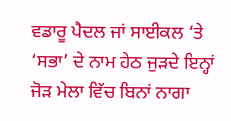ਵਡਾਰੂ ਪੈਦਲ ਜਾਂ ਸਾਈਕਲ ‘ਤੇ ‘ਸਭਾ’ ਦੇ ਨਾਮ ਹੇਠ ਜੁੜਦੇ ਇਨ੍ਹਾਂ ਜੋੜ ਮੇਲਾ ਵਿੱਚ ਬਿਨਾਂ ਨਾਗਾ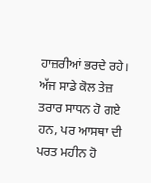ਹਾਜ਼ਰੀਆਂ ਭਰਦੇ ਰਹੇ। ਅੱਜ ਸਾਡੇ ਕੋਲ ਤੇਜ਼ ਤਰਾਰ ਸਾਧਨ ਹੋ ਗਏ ਹਨ, ਪਰ ਆਸਥਾ ਦੀ ਪਰਤ ਮਹੀਨ ਹੋ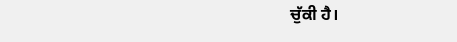ਚੁੱਕੀ ਹੈ।